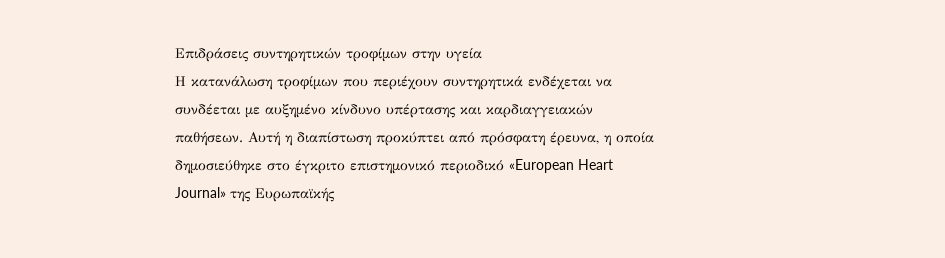Επιδράσεις συντηρητικών τροφίμων στην υγεία
Η κατανάλωση τροφίμων που περιέχουν συντηρητικά ενδέχεται να συνδέεται με αυξημένο κίνδυνο υπέρτασης και καρδιαγγειακών παθήσεων. Αυτή η διαπίστωση προκύπτει από πρόσφατη έρευνα, η οποία δημοσιεύθηκε στο έγκριτο επιστημονικό περιοδικό «European Heart Journal» της Ευρωπαϊκής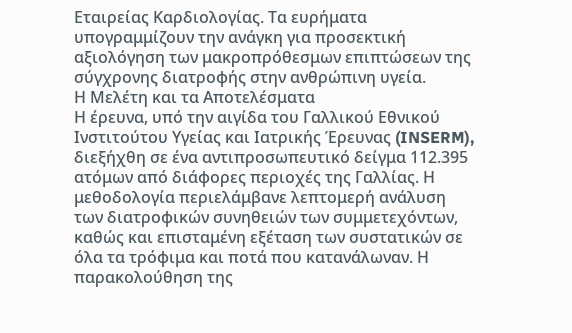Εταιρείας Καρδιολογίας. Τα ευρήματα υπογραμμίζουν την ανάγκη για προσεκτική αξιολόγηση των μακροπρόθεσμων επιπτώσεων της σύγχρονης διατροφής στην ανθρώπινη υγεία.
Η Μελέτη και τα Αποτελέσματα
Η έρευνα, υπό την αιγίδα του Γαλλικού Εθνικού Ινστιτούτου Υγείας και Ιατρικής Έρευνας (INSERM), διεξήχθη σε ένα αντιπροσωπευτικό δείγμα 112.395 ατόμων από διάφορες περιοχές της Γαλλίας. Η μεθοδολογία περιελάμβανε λεπτομερή ανάλυση των διατροφικών συνηθειών των συμμετεχόντων, καθώς και επισταμένη εξέταση των συστατικών σε όλα τα τρόφιμα και ποτά που κατανάλωναν. Η παρακολούθηση της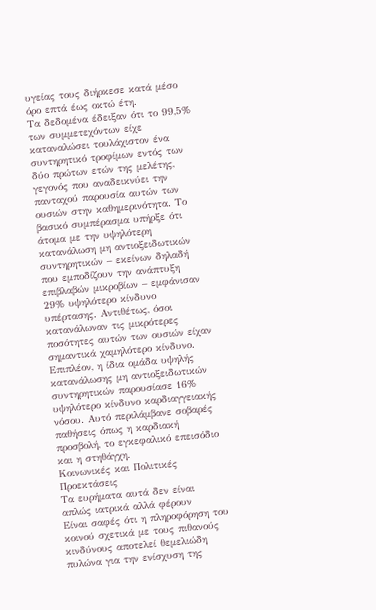υγείας τους διήρκεσε κατά μέσο όρο επτά έως οκτώ έτη.
Τα δεδομένα έδειξαν ότι το 99,5% των συμμετεχόντων είχε καταναλώσει τουλάχιστον ένα συντηρητικό τροφίμων εντός των δύο πρώτων ετών της μελέτης, γεγονός που αναδεικνύει την πανταχού παρουσία αυτών των ουσιών στην καθημερινότητα. Το βασικό συμπέρασμα υπήρξε ότι άτομα με την υψηλότερη κατανάλωση μη αντιοξειδωτικών συντηρητικών – εκείνων δηλαδή που εμποδίζουν την ανάπτυξη επιβλαβών μικροβίων – εμφάνισαν 29% υψηλότερο κίνδυνο υπέρτασης. Αντιθέτως, όσοι κατανάλωναν τις μικρότερες ποσότητες αυτών των ουσιών είχαν σημαντικά χαμηλότερο κίνδυνο.
Επιπλέον, η ίδια ομάδα υψηλής κατανάλωσης μη αντιοξειδωτικών συντηρητικών παρουσίασε 16% υψηλότερο κίνδυνο καρδιαγγειακής νόσου. Αυτό περιλάμβανε σοβαρές παθήσεις όπως η καρδιακή προσβολή, το εγκεφαλικό επεισόδιο και η στηθάγχη.
Κοινωνικές και Πολιτικές Προεκτάσεις
Τα ευρήματα αυτά δεν είναι απλώς ιατρικά αλλά φέρουν
Είναι σαφές ότι η πληροφόρηση του κοινού σχετικά με τους πιθανούς κινδύνους αποτελεί θεμελιώδη πυλώνα για την ενίσχυση της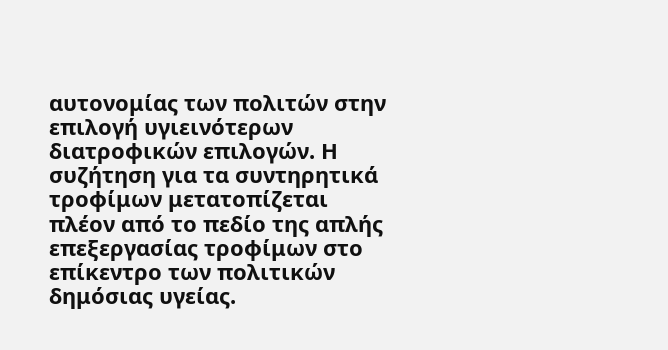αυτονομίας των πολιτών στην επιλογή υγιεινότερων διατροφικών επιλογών. Η συζήτηση για τα συντηρητικά τροφίμων μετατοπίζεται πλέον από το πεδίο της απλής επεξεργασίας τροφίμων στο επίκεντρο των πολιτικών δημόσιας υγείας.